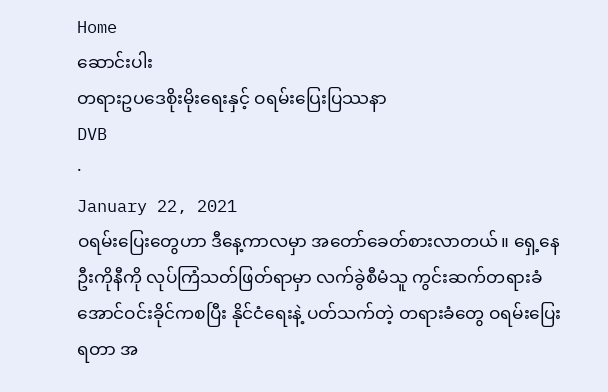Home
ဆောင်းပါး
တရားဥပဒေစိုးမိုးရေးနှင့် ဝရမ်းပြေးပြဿနာ
DVB
·
January 22, 2021
ဝရမ်းပြေးတွေဟာ ဒီနေ့ကာလမှာ အတော်ခေတ်စားလာတယ်။ ရှေ့နေဦးကိုနီကို လုပ်ကြံသတ်ဖြတ်ရာမှာ လက်ခွဲစီမံသူ ကွင်းဆက်တရားခံ အောင်ဝင်းခိုင်ကစပြီး နိုင်ငံရေးနဲ့ ပတ်သက်တဲ့ တရားခံတွေ ဝရမ်းပြေးရတာ အ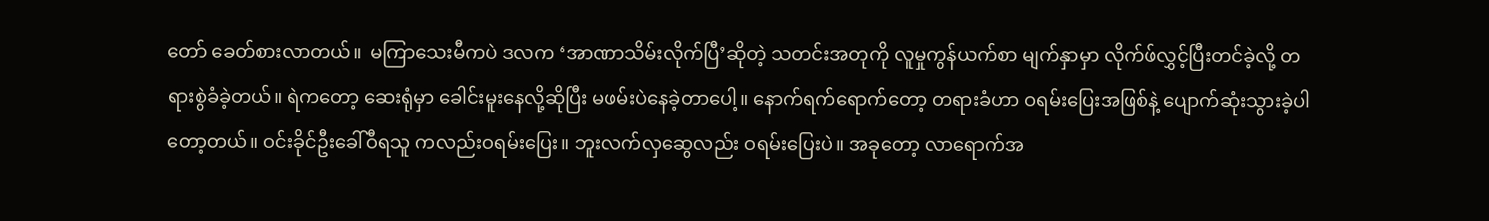တော် ခေတ်စားလာတယ်။  မကြာသေးမီကပဲ ဒလက ‘အာဏာသိမ်းလိုက်ပြီ’ဆိုတဲ့ သတင်းအတုကို လူမှုကွန်ယက်စာ မျက်နှာမှာ လိုက်ဖ်လွှင့်ပြီးတင်ခဲ့လို့ တရားစွဲခံခဲ့တယ်။ ရဲကတော့ ဆေးရုံမှာ ခေါင်းမူးနေလို့ဆိုပြီး မဖမ်းပဲနေခဲ့တာပေါ့။ နောက်ရက်ရောက်တော့ တရားခံဟာ ဝရမ်းပြေးအဖြစ်နဲ့ ပျောက်ဆုံးသွားခဲ့ပါတော့တယ်။ ဝင်းခိုင်ဦးခေါ်ဝီရသူ ကလည်းဝရမ်းပြေး။ ဘူးလက်လှဆွေလည်း ဝရမ်းပြေးပဲ။ အခုတော့ လာရောက်အ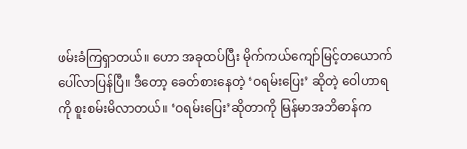ဖမ်းခံကြရှာတယ်။ ဟော အခုထပ်ပြီး မိုက်ကယ်ကျော်မြင့်တယောက်ပေါ်လာပြန်ပြီ။ ဒီတော့ ခေတ်စားနေတဲ့ ‘ဝရမ်းပြေး’ ဆိုတဲ့ ဝေါဟာရကို စူးစမ်းမိလာတယ်။ ‘ဝရမ်းပြေး’ဆိုတာကို မြန်မာအဘိဓာန်က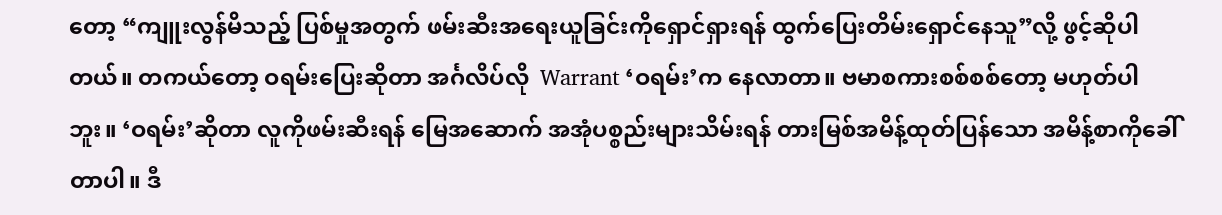တော့ “ကျူးလွန်မိသည့် ပြစ်မှုအတွက် ဖမ်းဆီးအရေးယူခြင်းကိုရှောင်ရှားရန် ထွက်ပြေးတိမ်းရှောင်နေသူ”လို့ ဖွင့်ဆိုပါတယ်။ တကယ်တော့ ဝရမ်းပြေးဆိုတာ အင်္ဂလိပ်လို  Warrant ‘ဝရမ်း’က နေလာတာ။ ဗမာစကားစစ်စစ်တော့ မဟုတ်ပါဘူး။ ‘ဝရမ်း’ဆိုတာ လူကိုဖမ်းဆီးရန် မြေအဆောက် အအုံပစ္စည်းများသိမ်းရန် တားမြစ်အမိန့်ထုတ်ပြန်သော အမိန့်စာကိုခေါ်တာပါ။ ဒီ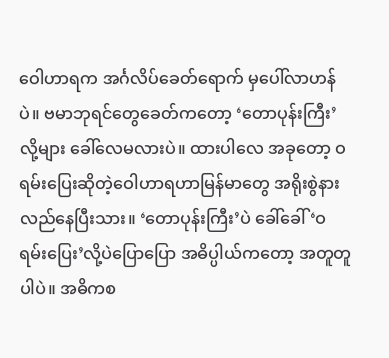ဝေါဟာရက အင်္ဂလိပ်ခေတ်ရောက် မှပေါ်လာဟန်ပဲ။ ဗမာဘုရင်တွေခေတ်ကတော့ ‘တောပုန်းကြီး’လို့များ ခေါ်လေမလားပဲ။ ထားပါလေ အခုတော့ ဝရမ်းပြေးဆိုတဲ့ဝေါဟာရဟာမြန်မာတွေ အရိုးစွဲနားလည်နေပြီးသား။ ‘တောပုန်းကြီး’ပဲ ခေါ်ခေါ် ‘ဝရမ်းပြေး’လို့ပဲပြောပြော အဓိပ္ပါယ်ကတော့ အတူတူပါပဲ။ အဓိကစ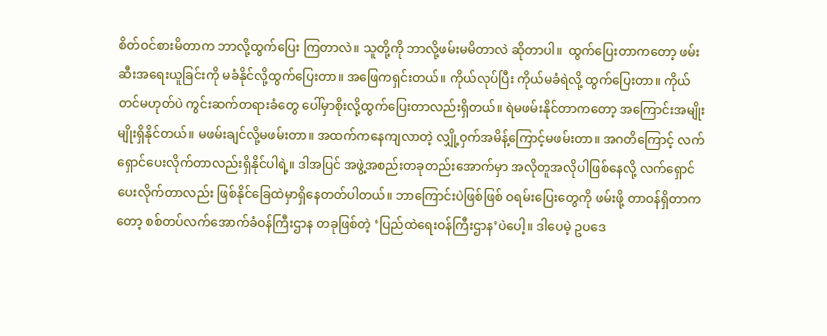စိတ်ဝင်စားမိတာက ဘာလို့ထွက်ပြေး ကြတာလဲ။ သူတို့ကို ဘာလို့ဖမ်းမမိတာလဲ ဆိုတာပါ။  ထွက်ပြေးတာကတော့ ဖမ်းဆီးအရေးယူခြင်းကို မခံနိုင်လို့ထွက်ပြေးတာ။ အဖြေကရှင်းတယ်။ ကိုယ်လုပ်ပြီး ကိုယ်မခံရဲလို့ ထွက်ပြေးတာ။ ကိုယ်တင်မဟုတ်ပဲ ကွင်းဆက်တရားခံတွေ ပေါ်မှာစိုးလို့ထွက်ပြေးတာလည်းရှိတယ်။ ရဲမဖမ်းနိုင်တာကတော့ အကြောင်းအမျိုးမျိုးရှိနိုင်တယ်။ မဖမ်းချင်လို့မဖမ်းတာ။ အထက်ကနေကျလာတဲ့ လျှို့ဝှက်အမိန့်ကြောင့်မဖမ်းတာ။ အဂတိကြောင့် လက်ရှောင်ပေးလိုက်တာလည်းရှိနိုင်ပါရဲ့။ ဒါအပြင် အဖွဲ့အစည်းတခုတည်းအောက်မှာ အလိုတူအလိုပါဖြစ်နေလို့ လက်ရှောင်ပေးလိုက်တာလည်း ဖြစ်နိုင်ခြေထဲမှာရှိနေတတ်ပါတယ်။ ဘာကြောင်းပဲဖြစ်ဖြစ် ဝရမ်းပြေးတွေကို ဖမ်းဖို့ တာဝန်ရှိတာကတော့ စစ်တပ်လက်အောက်ခံဝန်ကြီးဌာန တခုဖြစ်တဲ့ ‘ပြည်ထဲရေးဝန်ကြီးဌာန’ပဲပေါ့။ ဒါပေမဲ့ ဥပဒေ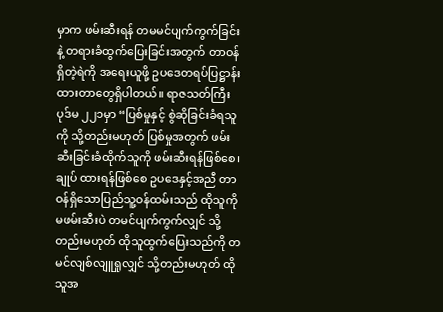မှာက ဖမ်းဆီးရန် တမမင်ပျက်ကွက်ခြင်းနဲ့ တရားခံထွက်ပြေးခြင်းအတွက် တာဝန်ရှိတဲ့ရဲကို အရေးယူဖို့ ဥပဒေတရပ်ပြဋ္ဌာန်းထားတာတွေရှိပါတယ်။ ရာဇသတ်ကြီး ပုဒ်မ ၂၂၁မှာ “ပြစ်မှုနှင့် စွဲဆိုခြင်းခံရသူကို သို့တည်းမဟုတ် ပြစ်မှုအတွက် ဖမ်းဆီးခြင်းခံထိုက်သူကို ဖမ်းဆီးရန်ဖြစ်စေ၊ ချုပ် ထားရန်ဖြစ်စေ ဥပဒေနှင့်အညီ တာဝန်ရှိသောပြည်သူ့ဝန်ထမ်းသည် ထိုသူကို မဖမ်းဆီးပဲ တမင်ပျက်ကွက်လျှင် သို့တည်းမဟုတ် ထိုသူထွက်ပြေးသည်ကို တမင်လျစ်လျူရှုလျှင် သို့တည်းမဟုတ် ထိုသူအ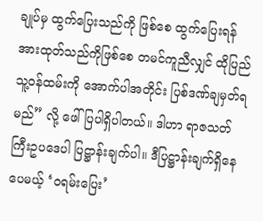ချုပ်မှ ထွက်ပြေးသည်ကို ဖြစ်စေ ထွက်ပြေးရန်အားထုတ်သည်ကိုဖြစ်စေ တမင်ကူညီလျှင် ထိုပြည်သူ့ဝန်ထမ်းကို အောက်ပါအတိုင်း ပြစ်ဒဏ်ချမှတ်ရမည်” လို့ ဖေါ်ပြပါရှိပါတယ်။ ဒါဟာ ရာဇသတ်ကြီးဥပဒေပါ ပြဋ္ဌာန်းချက်ပါ။ ဒီပြဋ္ဌာန်းချက်ရှိနေပေမယ့် ‘ဝရမ်းပြေး’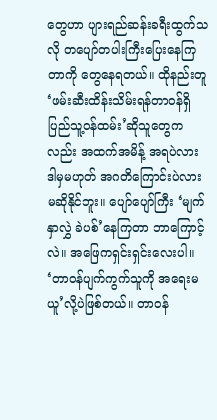တွေဟာ ပျားရည်ဆန်းခရီးထွက်သလို တပျော်တပါးကြီးပြေးနေကြတာကို တွေနေရတယ်။ ထိုနည်းတူ ‘ဖမ်းဆီးထိန်းသိမ်းရန်တာဝန်ရှိ ပြည်သူ့ဝန်ထမ်း’ဆိုသူတွေကလည်း အထက်အမိန့် အရပဲလား ဒါမှမဟုတ် အဂတိကြောင်းပဲလား မဆိုနိုင်ဘူး။ ပျော်ပျော်ကြီး ‘မျက်နှာလွှဲ ခဲပစ်’နေကြတာ ဘာကြောင့်လဲ။ အဖြေကရှင်းရှင်းလေးပါ။ ‘တာဝန်ပျက်ကွက်သူကို အရေးမယူ’လို့ပဲဖြစ်တယ်။ တာဝန်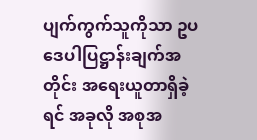ပျက်ကွက်သူကိုသာ ဥပဒေပါပြဋ္ဌာန်းချက်အတိုင်း အရေးယူတာရှိခဲ့ရင် အခုလို အစုအ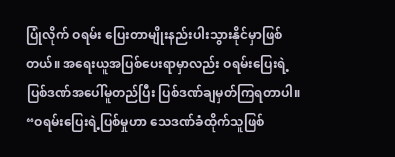ပြုံလိုက် ဝရမ်း ပြေးတာမျိုးနည်းပါးသွားနိုင်မှာဖြစ်တယ်။ အရေးယူအပြစ်ပေးရာမှာလည်း ဝရမ်းပြေးရဲ့ ပြစ်ဒဏ်အပေါ်မူတည်ပြီး ပြစ်ဒဏ်ချမှတ်ကြရတာပါ။ “ဝရမ်းပြေးရဲ့ပြစ်မှုဟာ သေဒဏ်ခံထိုက်သူဖြစ်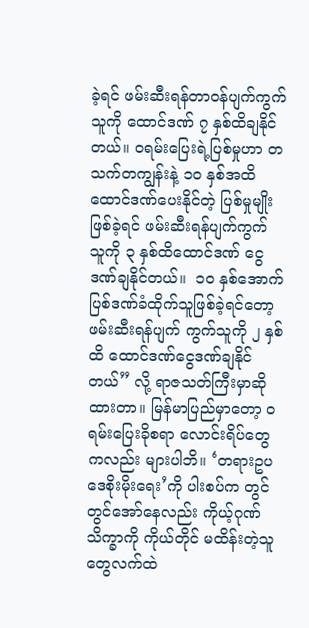ခဲ့ရင် ဖမ်းဆီးရန်တာဝန်ပျက်ကွက်သူကို ထောင်ဒဏ် ၇ နှစ်ထိချနိုင်တယ်။ ဝရမ်းပြေးရဲ့ပြစ်မှုဟာ တသက်တကျွန်းနဲ့ ၁၀ နှစ်အထိ ထောင်ဒဏ်ပေးနိုင်တဲ့ ပြစ်မှုမျိုးဖြစ်ခဲ့ရင် ဖမ်းဆီးရန်ပျက်ကွက် သူကို ၃ နှစ်ထိထောင်ဒဏ် ငွေဒဏ်ချနိုင်တယ်။  ၁၀ နှစ်အောက်ပြစ်ဒဏ်ခံထိုက်သူဖြစ်ခဲ့ရင်တော့ ဖမ်းဆီးရန်ပျက် ကွက်သူကို ၂ နှစ်ထိ ထောင်ဒဏ်ငွေဒဏ်ချနိုင်တယ်” လို့ ရာဇသတ်ကြီးမှာဆိုထားတာ။ မြန်မာပြည်မှာတော့ ဝရမ်းပြေးခိုစရာ လောင်းရိပ်တွေကလည်း များပါဘိ။ ‘တရားဥပဒေစိုးမိုးရေး’ကို ပါးစပ်က တွင်တွင်အော်နေလည်း ကိုယ့်ဂုဏ်သိက္ခာကို ကိုယ်တိုင် မထိန်းတဲ့သူတွေလက်ထဲ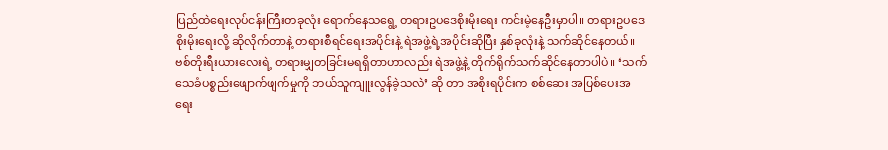ပြည်ထဲရေးလုပ်ငန်းကြီးတခုလုံး ရောက်နေသရွေ့ တရားဥပဒေစိုးမိုးရေး ကင်းမဲ့နေဦးမှာပါ။ တရားဥပဒေစိုးမိုးရေးလို့ ဆိုလိုက်တာနဲ့ တရားစီရင်ရေးအပိုင်းနဲ့ ရဲအဖွဲ့ရဲ့အပိုင်းဆိုပြီး နှစ်ခုလုံးနဲ့ သက်ဆိုင်နေတယ်။ ဗစ်တိုးရီးယားလေးရဲ့ တရားမျှတခြင်းမရရှိတာဟာလည်း ရဲအဖွဲ့နဲ့ တိုက်ရိုက်သက်ဆိုင်နေတာပါပဲ။ ‘သက်သေခံပစ္စည်းဖျောက်ဖျက်မှုကို ဘယ်သူကျူးလွန်ခဲ့သလဲ’ ဆို တာ အစိုးရပိုင်းက စစ်ဆေး အပြစ်ပေးအရေး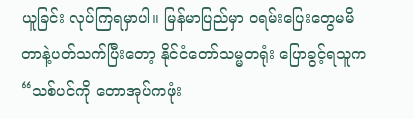ယူခြင်း လုပ်ကြရမှာပါ။ မြန်မာပြည်မှာ ဝရမ်းပြေးတွေမမိတာနဲ့ပတ်သက်ပြီးတော့ နိုင်ငံတော်သမ္မတရုံး ပြောခွင့်ရသူက  “သစ်ပင်ကို တောအုပ်ကဖုံး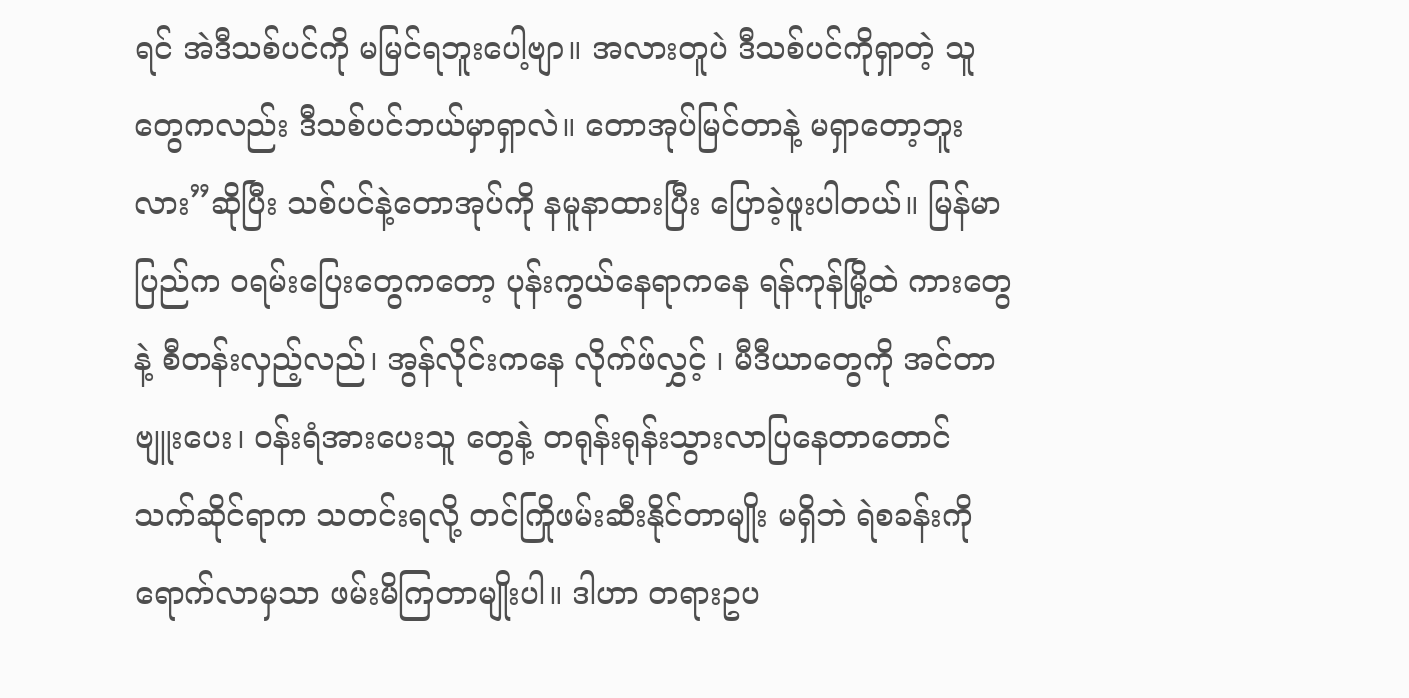ရင် အဲဒီသစ်ပင်ကို မမြင်ရဘူးပေါ့ဗျာ။ အလားတူပဲ ဒီသစ်ပင်ကိုရှာတဲ့ သူတွေကလည်း ဒီသစ်ပင်ဘယ်မှာရှာလဲ။ တောအုပ်မြင်တာနဲ့ မရှာတော့ဘူးလား”ဆိုပြီး သစ်ပင်နဲ့တောအုပ်ကို နမူနာထားပြီး ပြောခဲ့ဖူးပါတယ်။ မြန်မာပြည်က ၀ရမ်းပြေးတွေကတော့ ပုန်းကွယ်နေရာကနေ ရန်ကုန်မြို့ထဲ ကားတွေနဲ့ စီတန်းလှည့်လည်၊ အွန်လိုင်းကနေ လိုက်ဖ်လွှင့် ၊ မီဒီယာတွေကို အင်တာဗျူးပေး၊ ဝန်းရံအားပေးသူ တွေနဲ့ တရုန်းရုန်းသွားလာပြနေတာတောင် သက်ဆိုင်ရာက သတင်းရလို့ တင်ကြိုဖမ်းဆီးနိုင်တာမျိုး မရှိဘဲ ရဲစခန်းကို ရောက်လာမှသာ ဖမ်းမိကြတာမျိုးပါ။ ဒါဟာ တရားဥပ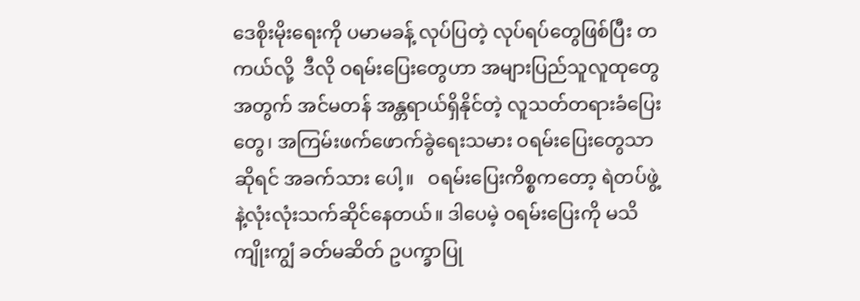ဒေစိုးမိုးရေးကို ပမာမခန့် လုပ်ပြတဲ့ လုပ်ရပ်တွေဖြစ်ပြီး တကယ်လို့  ဒီလို ဝရမ်းပြေးတွေဟာ အများပြည်သူလူထုတွေအတွက် အင်မတန် အန္တရာယ်ရှိနိုင်တဲ့ လူသတ်တရားခံပြေးတွေ၊ အကြမ်းဖက်ဖောက်ခွဲရေးသမား ဝရမ်းပြေးတွေသာဆိုရင် အခက်သား ပေါ့။   ဝရမ်းပြေးကိစ္စကတော့ ရဲတပ်ဖွဲ့နဲ့လုံးလုံးသက်ဆိုင်နေတယ်။ ဒါပေမဲ့ ဝရမ်းပြေးကို မသိကျိုးကျွံ ခတ်မဆိတ် ဥပက္ခာပြု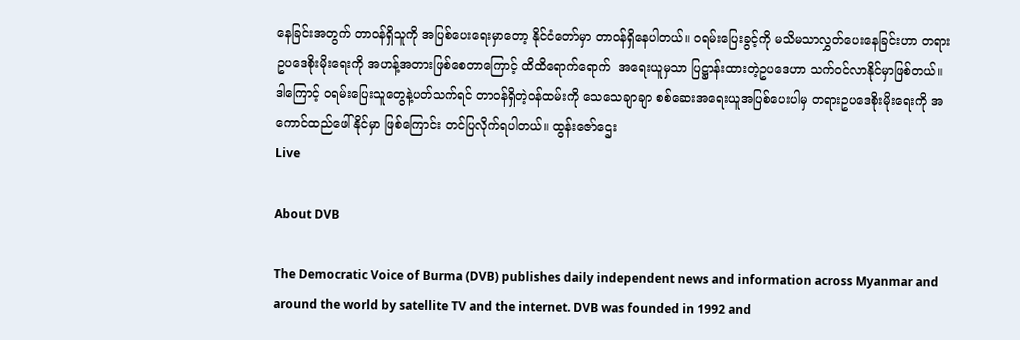နေခြင်းအတွက် တာဝန်ရှိသူကို အပြစ်ပေးရေးမှာတော့ နိုင်ငံတော်မှာ တာဝန်ရှိနေပါတယ်။ ဝရမ်းပြေးခွင့်ကို မသိမသာလွှတ်ပေးနေခြင်းဟာ တရားဥပဒေစိုးမိုးရေးကို အဟန့်အတားဖြစ်စေတာကြောင့် ထိထိရောက်ရောက်  အရေးယူမှသာ ပြဋ္ဌာန်းထားတဲ့ဥပဒေဟာ သက်ဝင်လာနိုင်မှာဖြစ်တယ်။ ဒါကြောင့် ဝရမ်းပြေးသူတွေနဲ့ပတ်သက်ရင် တာဝန်ရှိတဲ့ဝန်ထမ်းကို သေသေချာချာ စစ်ဆေးအရေးယူအပြစ်ပေးပါမှ တရားဥပဒေစိုးမိုးရေးကို အကောင်ထည်ဖေါ်နိုင်မှာ ဖြစ်ကြောင်း တင်ပြလိုက်ရပါတယ်။ ထွန်းဇော်ဌေး
Live

About DVB

The Democratic Voice of Burma (DVB) publishes daily independent news and information across Myanmar and around the world by satellite TV and the internet. DVB was founded in 1992 and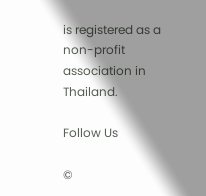is registered as a non-profit association in Thailand.

Follow Us

©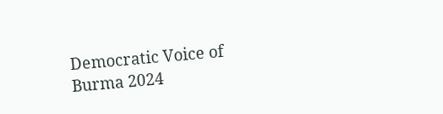Democratic Voice of Burma 2024